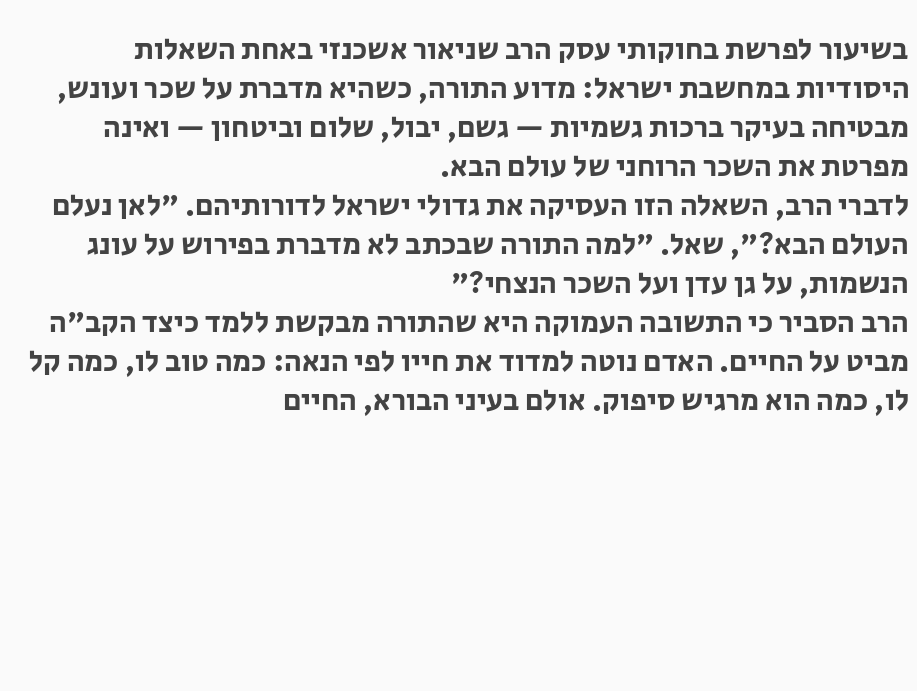בשיעור לפרשת בחוקותי עסק הרב שניאור אשכנזי באחת השאלות היסודיות במחשבת ישראל: מדוע התורה, כשהיא מדברת על שכר ועונש, מבטיחה בעיקר ברכות גשמיות — גשם, יבול, שלום וביטחון — ואינה מפרטת את השכר הרוחני של עולם הבא.
לדברי הרב, השאלה הזו העסיקה את גדולי ישראל לדורותיהם. "לאן נעלם העולם הבא?", שאל. "למה התורה שבכתב לא מדברת בפירוש על עונג הנשמות, על גן עדן ועל השכר הנצחי?"
הרב הסביר כי התשובה העמוקה היא שהתורה מבקשת ללמד כיצד הקב"ה מביט על החיים. האדם נוטה למדוד את חייו לפי הנאה: כמה טוב לו, כמה קל לו, כמה הוא מרגיש סיפוק. אולם בעיני הבורא, החיים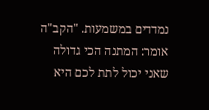נמדדים במשמעות. "הקב"ה אומר: המתנה הכי גדולה שאני יכול לתת לכם היא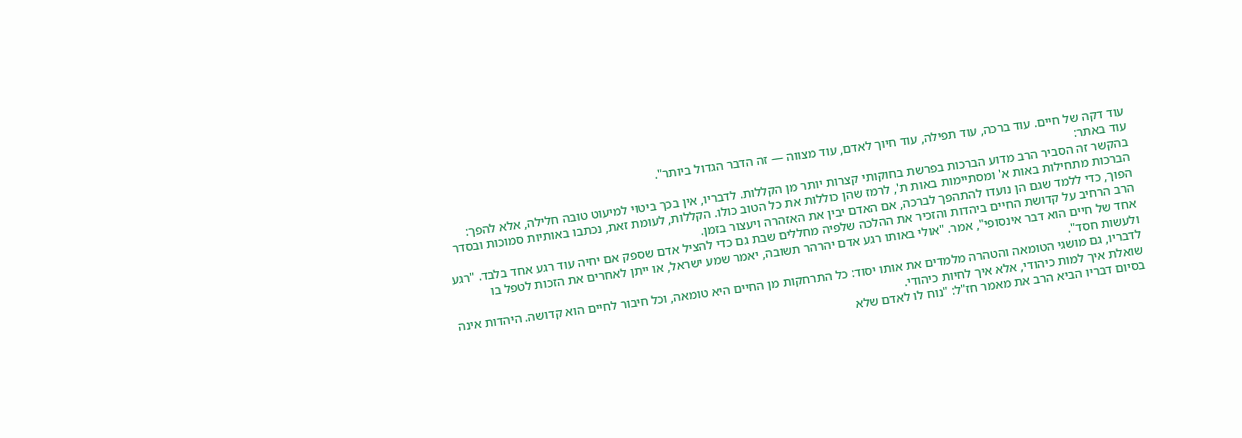עוד דקה של חיים. עוד ברכה, עוד תפילה, עוד חיוך לאדם, עוד מצווה — זה הדבר הגדול ביותר".
עוד באתר:
בהקשר זה הסביר הרב מדוע הברכות בפרשת בחוקותי קצרות יותר מן הקללות. לדבריו, אין בכך ביטוי למיעוט טובה חלילה, אלא להפך: הברכות מתחילות באות א' ומסתיימות באות ת', לרמז שהן כוללות את כל הטוב כולו. הקללות, לעומת זאת, נכתבו באותיות סמוכות ובסדר הפוך, כדי ללמד שגם הן נועדו להתהפך לברכה, אם האדם יבין את האזהרה ויעצור בזמן.
הרב הרחיב על קדושת החיים ביהדות והזכיר את ההלכה שלפיה מחללים שבת גם כדי להציל אדם שספק אם יחיה עוד רגע אחד בלבד. "רגע אחד של חיים הוא דבר אינסופי", אמר. "אולי באותו רגע אדם יהרהר תשובה, יאמר שמע ישראל, או ייתן לאחרים את הזכות לטפל בו ולעשות חסד".
לדבריו, גם מושגי הטומאה והטהרה מלמדים את אותו יסוד: כל התרחקות מן החיים היא טומאה, וכל חיבור לחיים הוא קדושה. היהדות אינה שואלת איך למות כיהודי, אלא איך לחיות כיהודי.
בסיום דבריו הביא הרב את מאמר חז"ל: "נוח לו לאדם שלא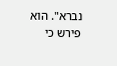נברא". הוא פירש כי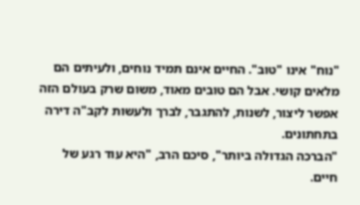"נוח" אינו "טוב". החיים אינם תמיד נוחים, ולעיתים הם מלאים קושי. אבל הם טובים מאוד, משום שרק בעולם הזה אפשר ליצור, לשנות, להתגבר, לברך ולעשות לקב"ה דירה בתחתונים.
"הברכה הגדולה ביותר", סיכם הרב, "היא עוד רגע של חיים.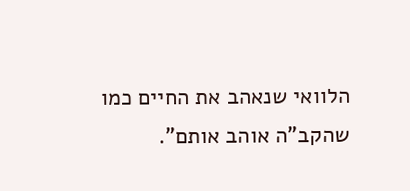הלוואי שנאהב את החיים כמו שהקב"ה אוהב אותם".